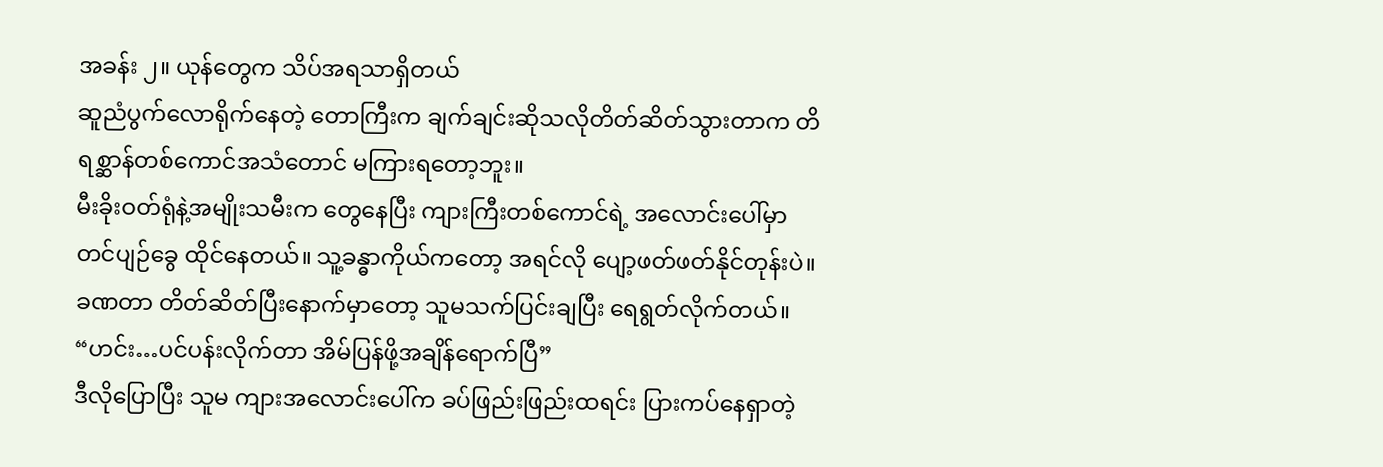အခန်း ၂။ ယုန်တွေက သိပ်အရသာရှိတယ်
ဆူညံပွက်လောရိုက်နေတဲ့ တောကြီးက ချက်ချင်းဆိုသလိုတိတ်ဆိတ်သွားတာက တိရစ္ဆာန်တစ်ကောင်အသံတောင် မကြားရတော့ဘူး။
မီးခိုးဝတ်ရုံနဲ့အမျိုးသမီးက တွေနေပြီး ကျားကြီးတစ်ကောင်ရဲ့ အလောင်းပေါ်မှာ တင်ပျဉ်ခွေ ထိုင်နေတယ်။ သူ့ခန္ဓာကိုယ်ကတော့ အရင်လို ပျော့ဖတ်ဖတ်နိုင်တုန်းပဲ။
ခဏတာ တိတ်ဆိတ်ပြီးနောက်မှာတော့ သူမသက်ပြင်းချပြီး ရေရွတ်လိုက်တယ်။
“ဟင်း…ပင်ပန်းလိုက်တာ အိမ်ပြန်ဖို့အချိန်ရောက်ပြီ”
ဒီလိုပြောပြီး သူမ ကျားအလောင်းပေါ်က ခပ်ဖြည်းဖြည်းထရင်း ပြားကပ်နေရှာတဲ့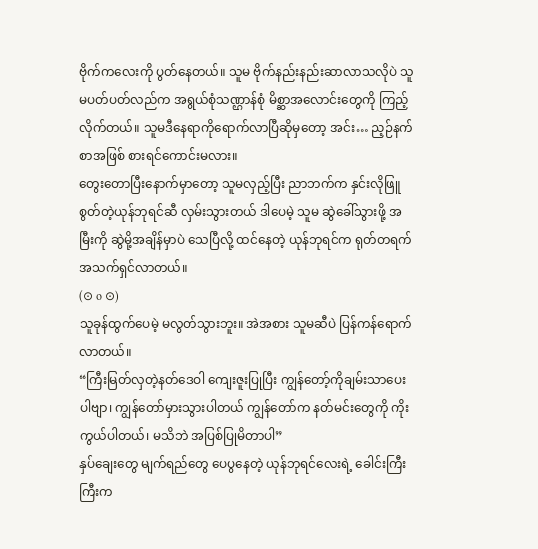ဗိုက်ကလေးကို ပွတ်နေတယ်။ သူမ ဗိုက်နည်းနည်းဆာလာသလိုပဲ သူမပတ်ပတ်လည်က အရွယ်စုံသဏ္ဌာန်စုံ မိစ္ဆာအလောင်းတွေကို ကြည့်လိုက်တယ်။ သူမဒီနေရာကိုရောက်လာပြီဆိုမှတော့ အင်း… ည့ဉ်နက်စာအဖြစ် စားရင်ကောင်းမလား။
တွေးတောပြီးနောက်မှာတော့ သူမလှည့်ပြီး ညာဘက်က နှင်းလိုဖြူစွတ်တဲ့ယုန်ဘုရင်ဆီ လှမ်းသွားတယ် ဒါပေမဲ့ သူမ ဆွဲခေါ်သွားဖို့ အမြီးကို ဆွဲမို့အချိန်မှာပဲ သေပြီလို့ ထင်နေတဲ့ ယုန်ဘုရင်က ရုတ်တရက် အသက်ရှင်လာတယ်။
(⊙ o ⊙)
သူခုန်ထွက်ပေမဲ့ မလွတ်သွားဘူး။ အဲအစား သူမဆီပဲ ပြန်ကန်ရောက်လာတယ်။
“ကြီးမြတ်လှတဲ့နတ်ဒေဝါ ကျေးဇူးပြုပြီး ကျွန်တော့်ကိုချမ်းသာပေးပါဗျာ၊ ကျွန်တော်မှားသွားပါတယ် ကျွန်တော်က နတ်မင်းတွေကို ကိုးကွယ်ပါတယ်၊ မသိဘဲ အပြစ်ပြုမိတာပါ”
နှပ်ချေးတွေ မျက်ရည်တွေ ပေပွနေတဲ့ ယုန်ဘုရင်လေးရဲ့ ခေါင်းကြီးကြီးက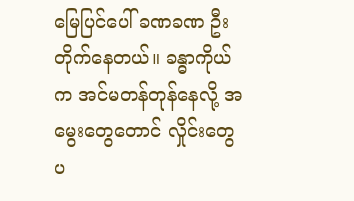မြေပြင်ပေါ် ခဏခဏ ဦးတိုက်နေတယ်။ ခန္ဓာကိုယ်က အင်မတန်တုန်နေလို့ အမွေးတွေတောင် လှိုင်းတွေပ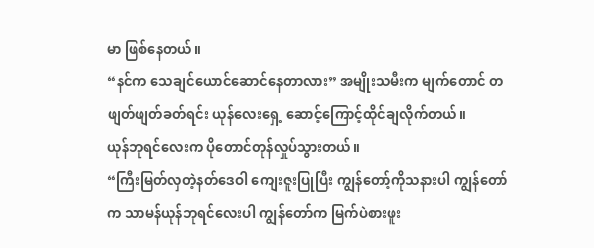မာ ဖြစ်နေတယ်။
“နင်က သေချင်ယောင်ဆောင်နေတာလား” အမျိုးသမီးက မျက်တောင် တဖျတ်ဖျတ်ခတ်ရင်း ယုန်လေးရှေ့ ဆောင့်ကြောင့်ထိုင်ချလိုက်တယ်။
ယုန်ဘုရင်လေးက ပိုတောင်တုန်လှုပ်သွားတယ်။
“ကြီးမြတ်လှတဲ့နတ်ဒေဝါ ကျေးဇူးပြုပြီး ကျွန်တော့်ကိုသနားပါ ကျွန်တော်က သာမန်ယုန်ဘုရင်လေးပါ ကျွန်တော်က မြက်ပဲစားဖူး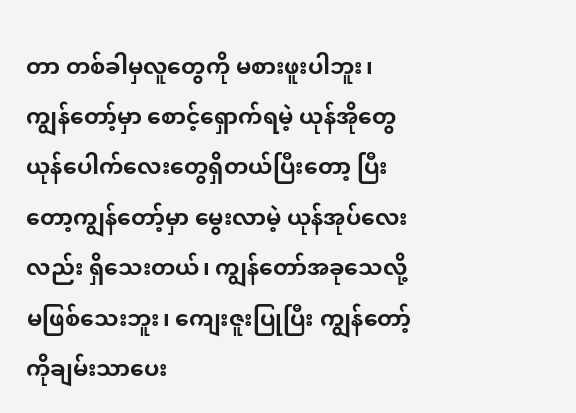တာ တစ်ခါမှလူတွေကို မစားဖူးပါဘူး၊ ကျွန်တော့်မှာ စောင့်ရှောက်ရမဲ့ ယုန်အိုတွေ ယုန်ပေါက်လေးတွေရှိတယ်ပြီးတော့ ပြီးတော့ကျွန်တော့်မှာ မွေးလာမဲ့ ယုန်အုပ်လေးလည်း ရှိသေးတယ်၊ ကျွန်တော်အခုသေလို့မဖြစ်သေးဘူး၊ ကျေးဇူးပြုပြီး ကျွန်တော့်ကိုချမ်းသာပေး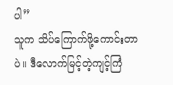ပါ”
သူက သိပ်ကြောက်ဖို့ကောင်းတာပဲ။ ဒီလောက်မြင့်တဲ့ကျင့်ကြံ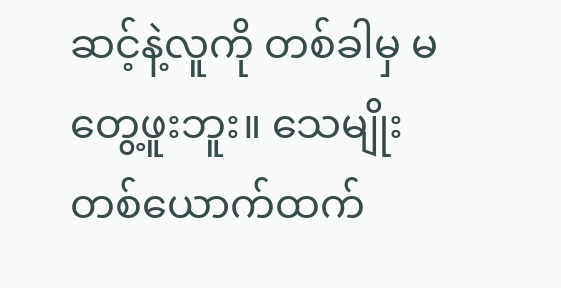ဆင့်နဲ့လူကို တစ်ခါမှ မတွေ့ဖူးဘူး။ သေမျိုးတစ်ယောက်ထက်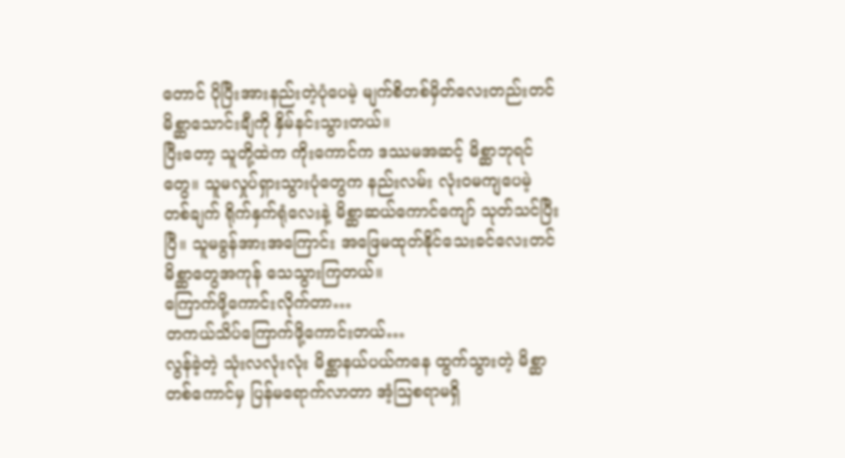တောင် ပိုပြီးအားနည်းတဲ့ပုံပေမဲ့ မျက်စိတစ်မှိတ်လေးတည်းတင် မိစ္ဆာသောင်းချီကို နှိမ်နင်းသွားတယ်။
ပြီးတော့ သူတို့ထဲက ကိုးကောင်က ဒဿမအဆင့် မိစ္ဆာဘုရင်တွေ။ သူမလှုပ်ရှားသွားပုံတွေက နည်းလမ်း လုံးဝမကျပေမဲ့ တစ်ချက် ရိုက်နှက်ရုံလေးနဲ့ မိစ္ဆာဆယ်ကောင်ကျော် သုတ်သင်ပြီးပြီ။ သူမခွန်အားအကြောင်း အဖြေမထုတ်နိုင်သေးခင်လေးတင် မိစ္ဆာတွေအကုန် သေသွားကြတယ်။
ကြောက်ဖို့ကောင်းလိုက်တာ…
တကယ်သိပ်ကြောက်ဖို့ကောင်းတယ်…
လွန်ခဲ့တဲ့ သုံးလလုံးလုံး မိစ္ဆာနယ်ပယ်ကနေ ထွက်သွားတဲ့ မိစ္ဆာတစ်ကောင်မှ ပြန်မရောက်လာတာ အံ့သြစရာမရှိ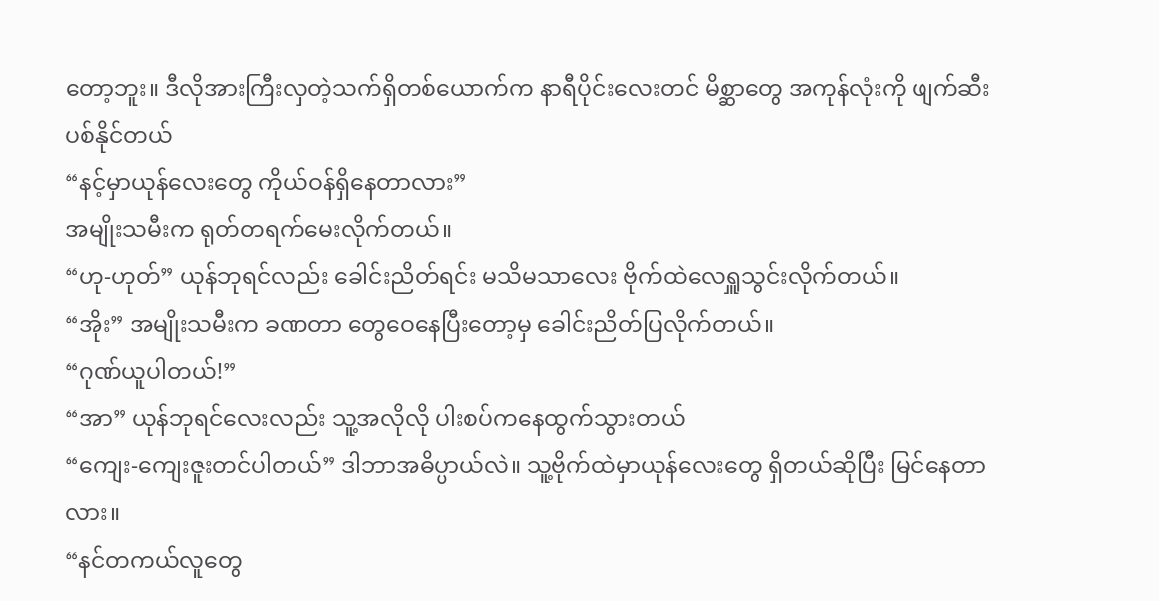တော့ဘူး။ ဒီလိုအားကြီးလှတဲ့သက်ရှိတစ်ယောက်က နာရီပိုင်းလေးတင် မိစ္ဆာတွေ အကုန်လုံးကို ဖျက်ဆီးပစ်နိုင်တယ်
“နင့်မှာယုန်လေးတွေ ကိုယ်ဝန်ရှိနေတာလား”
အမျိုးသမီးက ရုတ်တရက်မေးလိုက်တယ်။
“ဟု-ဟုတ်” ယုန်ဘုရင်လည်း ခေါင်းညိတ်ရင်း မသိမသာလေး ဗိုက်ထဲလေရှူသွင်းလိုက်တယ်။
“အိုး” အမျိုးသမီးက ခဏတာ တွေဝေနေပြီးတော့မှ ခေါင်းညိတ်ပြလိုက်တယ်။
“ဂုဏ်ယူပါတယ်!”
“အာ” ယုန်ဘုရင်လေးလည်း သူ့အလိုလို ပါးစပ်ကနေထွက်သွားတယ်
“ကျေး-ကျေးဇူးတင်ပါတယ်” ဒါဘာအဓိပ္ပာယ်လဲ။ သူ့ဗိုက်ထဲမှာယုန်လေးတွေ ရှိတယ်ဆိုပြီး မြင်နေတာလား။
“နင်တကယ်လူတွေ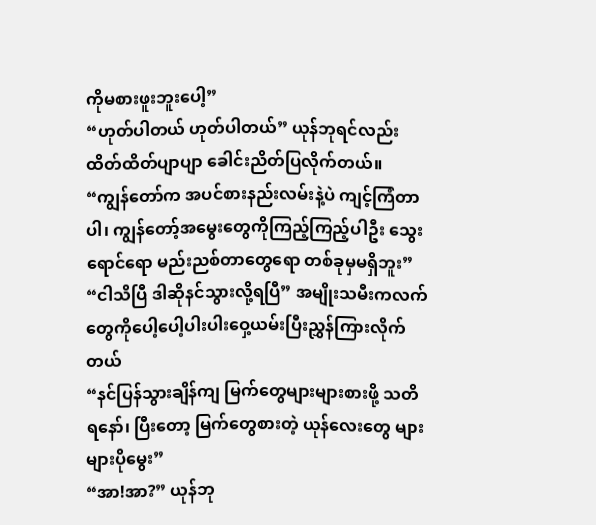ကိုမစားဖူးဘူးပေါ့”
“ဟုတ်ပါတယ် ဟုတ်ပါတယ်” ယုန်ဘုရင်လည်း ထိတ်ထိတ်ပျာပျာ ခေါင်းညိတ်ပြလိုက်တယ်။
“ကျွန်တော်က အပင်စားနည်းလမ်းနဲ့ပဲ ကျင့်ကြံတာပါ၊ ကျွန်တော့်အမွေးတွေကိုကြည့်ကြည့်ပါဦး သွေးရောင်ရော မည်းညစ်တာတွေရော တစ်ခုမှမရှိဘူး”
“ငါသိပြီ ဒါဆိုနင်သွားလို့ရပြီ” အမျိုးသမီးကလက်တွေကိုပေါ့ပေါ့ပါးပါးဝှေ့ယမ်းပြီးညွှန်ကြားလိုက်တယ်
“နင်ပြန်သွားချိန်ကျ မြက်တွေများများစားဖို့ သတိရနော်၊ ပြီးတော့ မြက်တွေစားတဲ့ ယုန်လေးတွေ များများပိုမွေး”
“အာ!အာ?” ယုန်ဘု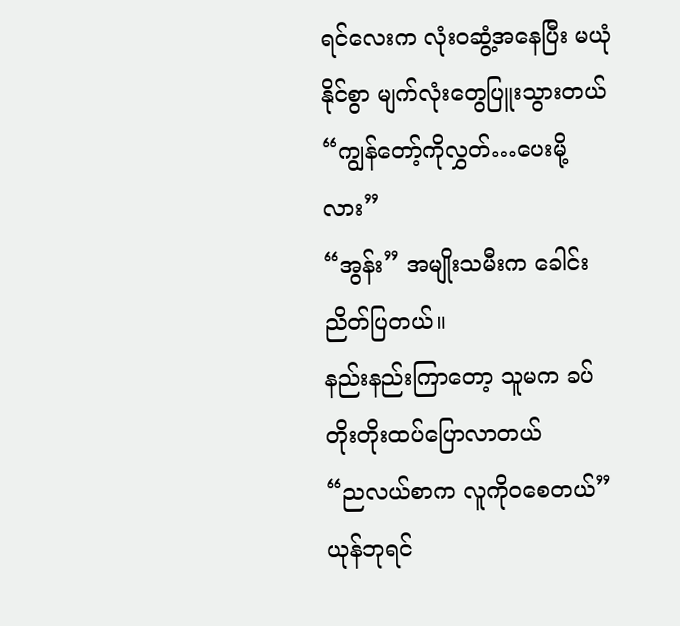ရင်လေးက လုံးဝဆွံ့အနေပြီး မယုံနိုင်စွာ မျက်လုံးတွေပြူးသွားတယ်
“ကျွန်တော့်ကိုလွှတ်…ပေးမို့လား”
“အွန်း” အမျိုးသမီးက ခေါင်းညိတ်ပြတယ်။
နည်းနည်းကြာတော့ သူမက ခပ်တိုးတိုးထပ်ပြောလာတယ်
“ညလယ်စာက လူကိုဝစေတယ်”
ယုန်ဘုရင်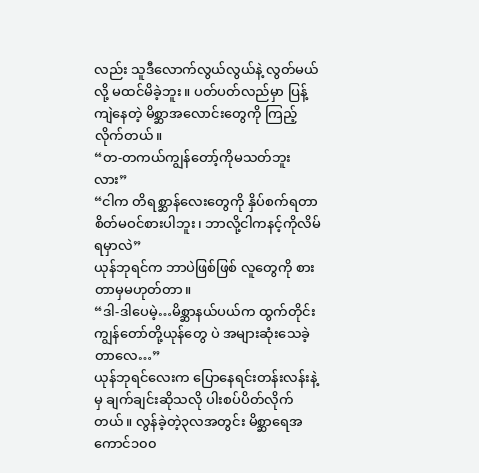လည်း သူဒီလောက်လွယ်လွယ်နဲ့ လွတ်မယ်လို့ မထင်မိခဲ့ဘူး။ ပတ်ပတ်လည်မှာ ပြန့်ကျဲနေတဲ့ မိစ္ဆာအလောင်းတွေကို ကြည့်လိုက်တယ်။
“တ-တကယ်ကျွန်တော့်ကိုမသတ်ဘူးလား”
“ငါက တိရစ္ဆာန်လေးတွေကို နှိပ်စက်ရတာ စိတ်မဝင်စားပါဘူး၊ ဘာလို့ငါကနင့်ကိုလိမ်ရမှာလဲ”
ယုန်ဘုရင်က ဘာပဲဖြစ်ဖြစ် လူတွေကို စားတာမှမဟုတ်တာ။
“ဒါ-ဒါပေမဲ့…မိစ္ဆာနယ်ပယ်က ထွက်တိုင်း ကျွန်တော်တို့ယုန်တွေ ပဲ အများဆုံးသေခဲ့တာလေ…”
ယုန်ဘုရင်လေးက ပြောနေရင်းတန်းလန်းနဲ့မှ ချက်ချင်းဆိုသလို ပါးစပ်ပိတ်လိုက်တယ်။ လွန်ခဲ့တဲ့၃လအတွင်း မိစ္ဆာရေအကောင်၁၀၀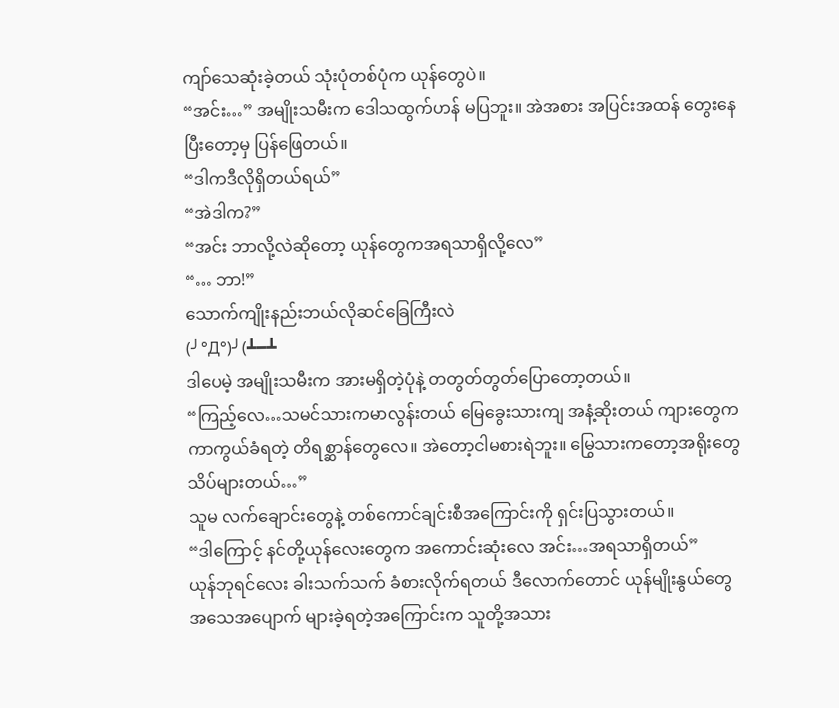ကျာ်သေဆုံးခဲ့တယ် သုံးပုံတစ်ပုံက ယုန်တွေပဲ။
“အင်း…” အမျိုးသမီးက ဒေါသထွက်ဟန် မပြဘူး။ အဲအစား အပြင်းအထန် တွေးနေပြီးတော့မှ ပြန်ဖြေတယ်။
“ဒါကဒီလိုရှိတယ်ရယ်”
“အဲဒါက?”
“အင်း ဘာလို့လဲဆိုတော့ ယုန်တွေကအရသာရှိလို့လေ”
“… ဘာ!”
သောက်ကျိုးနည်းဘယ်လိုဆင်ခြေကြီးလဲ
(╯°Д°)╯(┻━┻
ဒါပေမဲ့ အမျိုးသမီးက အားမရှိတဲ့ပုံနဲ့ တတွတ်တွတ်ပြောတော့တယ်။
“ကြည့်လေ…သမင်သားကမာလွန်းတယ် မြေခွေးသားကျ အနံ့ဆိုးတယ် ကျားတွေက ကာကွယ်ခံရတဲ့ တိရစ္ဆာန်တွေလေ။ အဲတော့ငါမစားရဲဘူး။ မြွေသားကတော့အရိုးတွေသိပ်များတယ်…”
သူမ လက်ချောင်းတွေနဲ့ တစ်ကောင်ချင်းစီအကြောင်းကို ရှင်းပြသွားတယ်။
“ဒါကြောင့် နင်တို့ယုန်လေးတွေက အကောင်းဆုံးလေ အင်း…အရသာရှိတယ်”
ယုန်ဘုရင်လေး ခါးသက်သက် ခံစားလိုက်ရတယ် ဒီလောက်တောင် ယုန်မျိုးနွယ်တွေ အသေအပျောက် များခဲ့ရတဲ့အကြောင်းက သူတို့အသား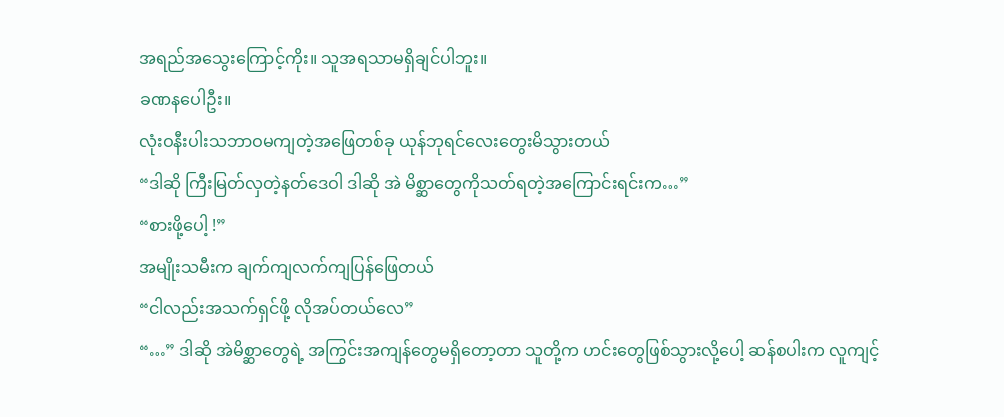အရည်အသွေးကြောင့်ကိုး။ သူအရသာမရှိချင်ပါဘူး။
ခဏနပေါဦး။
လုံးဝနီးပါးသဘာဝမကျတဲ့အဖြေတစ်ခု ယုန်ဘုရင်လေးတွေးမိသွားတယ်
“ဒါဆို ကြီးမြတ်လှတဲ့နတ်ဒေဝါ ဒါဆို အဲ မိစ္ဆာတွေကိုသတ်ရတဲ့အကြောင်းရင်းက…”
“စားဖို့ပေါ့ !”
အမျိုးသမီးက ချက်ကျလက်ကျပြန်ဖြေတယ်
“ငါလည်းအသက်ရှင်ဖို့ လိုအပ်တယ်လေ”
“…” ဒါဆို အဲမိစ္ဆာတွေရဲ့ အကြွင်းအကျန်တွေမရှိတော့တာ သူတို့က ဟင်းတွေဖြစ်သွားလို့ပေါ့ ဆန်စပါးက လူကျင့်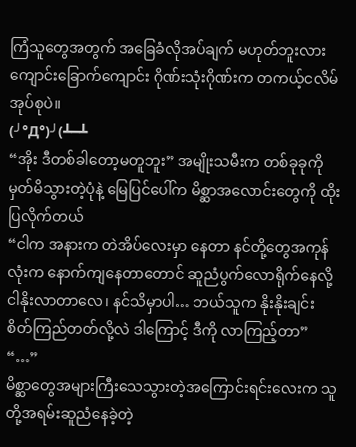ကြံသူတွေအတွက် အခြေခံလိုအပ်ချက် မဟုတ်ဘူးလား ကျောင်းခြောက်ကျောင်း ဂိုဏ်းသုံးဂိုဏ်းက တကယ့်ငလိမ်အုပ်စုပဲ။
(╯°Д°)╯(┻━┻
“အိုး ဒီတစ်ခါတော့မတူဘူး” အမျိုးသမီးက တစ်ခုခုကိုမှတ်မိသွားတဲ့ပုံနဲ့ မြေပြင်ပေါ်က မိစ္ဆာအလောင်းတွေကို ထိုးပြလိုက်တယ်
“ငါက အနားက တဲအိပ်လေးမှာ နေတာ နင်တို့တွေအကုန်လုံးက နောက်ကျနေတာတောင် ဆူညံပွက်လောရိုက်နေလို့ ငါနိုးလာတာလေ၊ နင်သိမှာပါ… ဘယ်သူက နိုးနိုးချင်း စိတ်ကြည်တတ်လို့လဲ ဒါကြောင့် ဒီကို လာကြည့်တာ”
“…”
မိစ္ဆာတွေအများကြီးသေသွားတဲ့အကြောင်းရင်းလေးက သူတို့အရမ်းဆူညံနေခဲ့တဲ့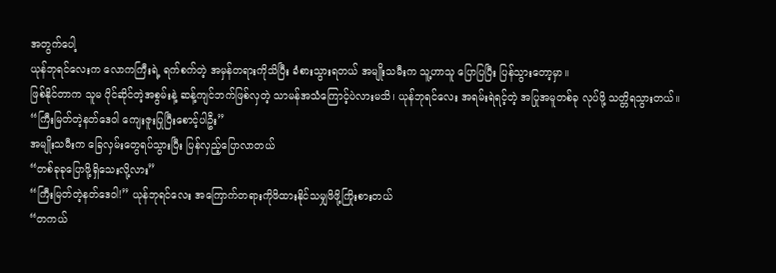အတွက်ပေါ့
ယုန်ဘုရင်လေးက လောကကြီးရဲ့ ရက်စက်တဲ့ အမှန်တရားကိုသိပြီး ခံစားသွားရတယ် အမျိုးသမီးက သူ့ဟာသူ ပြောပြပြီး ပြန်သွားတော့မှာ။
ဖြစ်နိုင်တာက သူမ ပိုင်ဆိုင်တဲ့အစွမ်းနဲ့ ဆန့်ကျင်ဘက်ဖြစ်လှတဲ့ သာမန်အသံကြောင့်ပဲလားမသိ၊ ယုန်ဘုရင်လေး အရမ်းရဲရင့်တဲ့ အပြုအမူတစ်ခု လုပ်ဖို့ သတ္တိရသွားတယ်။
“ကြီးမြတ်တဲ့နတ်ဒေဝါ ကျေးဇူးပြုပြီးစောင့်ပါဦး”
အမျိုးသမီးက ခြေလှမ်းတွေရပ်သွားပြီး ပြန်လှည့်ပြောလာတယ်
“တစ်ခုခုပြောဖို့ရှိသေးလို့လား”
“ကြီးမြတ်တဲ့နတ်ဒေဝါ!” ယုန်ဘုရင်လေး အကြောက်တရားကိုဖိထားနိုင်သမျှဖိဖို့ကြိုးစားတယ်
“တကယ်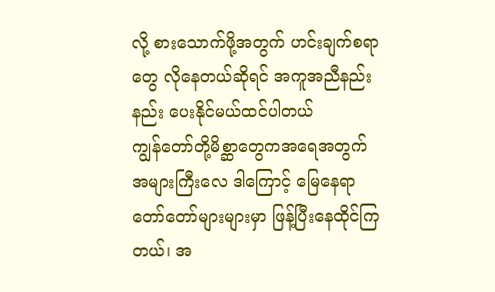လို့ စားသောက်ဖို့အတွက် ဟင်းချက်စရာတွေ လိုနေတယ်ဆိုရင် အကူအညီနည်းနည်း ပေးနိုင်မယ်ထင်ပါတယ်
ကျွန်တော်တို့မိစ္ဆာတွေကအရေအတွက် အများကြီးလေ ဒါကြောင့် မြေနေရာတော်တော်များများမှာ ဖြန့်ပြီးနေထိုင်ကြတယ်၊ အ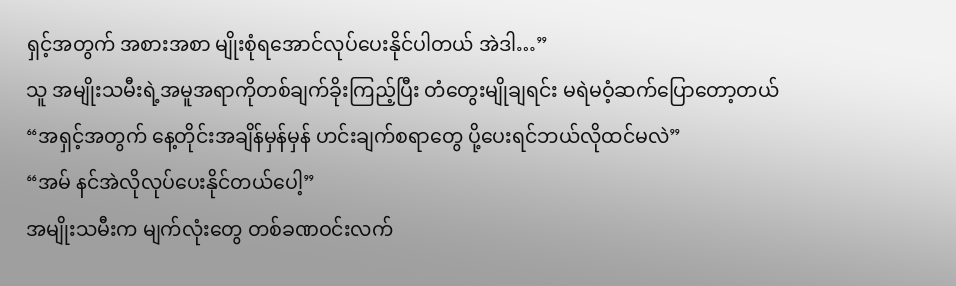ရှင့်အတွက် အစားအစာ မျိုးစုံရအောင်လုပ်ပေးနိုင်ပါတယ် အဲဒါ…”
သူ အမျိုးသမီးရဲ့အမူအရာကိုတစ်ချက်ခိုးကြည့်ပြီး တံတွေးမျိုချရင်း မရဲမဝံ့ဆက်ပြောတော့တယ်
“အရှင့်အတွက် နေ့တိုင်းအချိန်မှန်မှန် ဟင်းချက်စရာတွေ ပို့ပေးရင်ဘယ်လိုထင်မလဲ”
“အမ် နင်အဲလိုလုပ်ပေးနိုင်တယ်ပေါ့”
အမျိုးသမီးက မျက်လုံးတွေ တစ်ခဏဝင်းလက်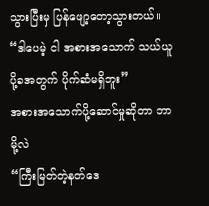သွားပြီးမှ ပြန်ဖျော့တော့သွားတယ်။
“ဒါပေမဲ့ ငါ အစားအသောက် သယ်ယူပို့ခအတွက် ပိုက်ဆံမရှိဘူး”
အစားအသောက်ပို့ဆောင်မှုဆိုတာ ဘာမို့လဲ
“ကြီးမြတ်တဲ့နတ်ဒေ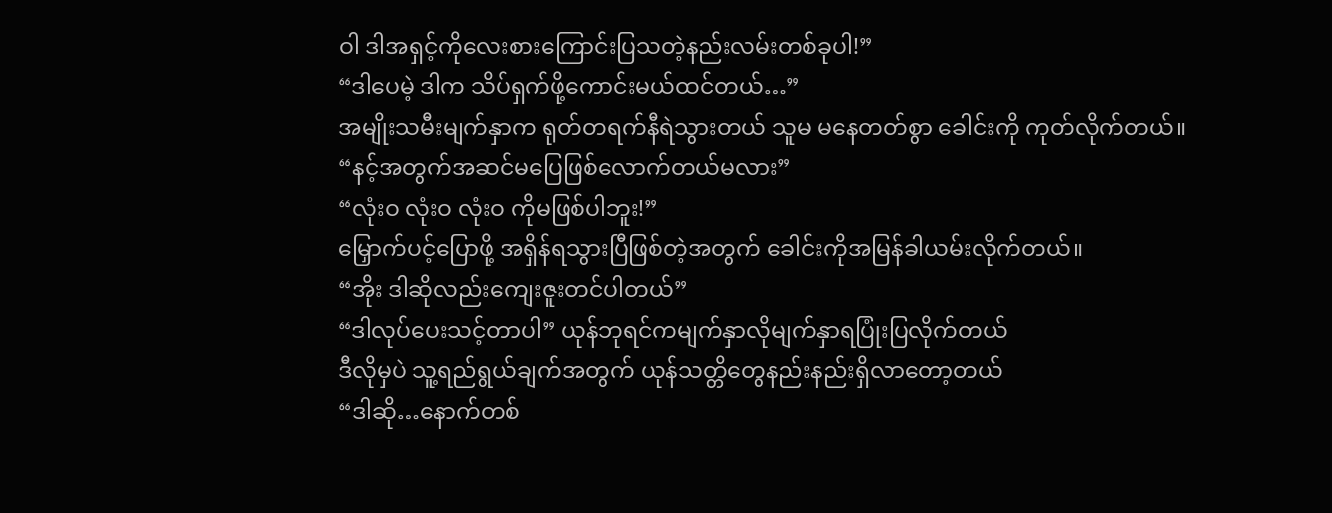ဝါ ဒါအရှင့်ကိုလေးစားကြောင်းပြသတဲ့နည်းလမ်းတစ်ခုပါ!”
“ဒါပေမဲ့ ဒါက သိပ်ရှက်ဖို့ကောင်းမယ်ထင်တယ်…”
အမျိုးသမီးမျက်နှာက ရုတ်တရက်နီရဲသွားတယ် သူမ မနေတတ်စွာ ခေါင်းကို ကုတ်လိုက်တယ်။
“နင့်အတွက်အဆင်မပြေဖြစ်လောက်တယ်မလား”
“လုံးဝ လုံးဝ လုံးဝ ကိုမဖြစ်ပါဘူး!”
မြှောက်ပင့်ပြောဖို့ အရှိန်ရသွားပြီဖြစ်တဲ့အတွက် ခေါင်းကိုအမြန်ခါယမ်းလိုက်တယ်။
“အိုး ဒါဆိုလည်းကျေးဇူးတင်ပါတယ်”
“ဒါလုပ်ပေးသင့်တာပါ” ယုန်ဘုရင်ကမျက်နှာလိုမျက်နှာရပြုံးပြလိုက်တယ်
ဒီလိုမှပဲ သူ့ရည်ရွယ်ချက်အတွက် ယုန်သတ္တိတွေနည်းနည်းရှိလာတော့တယ်
“ဒါဆို…နောက်တစ်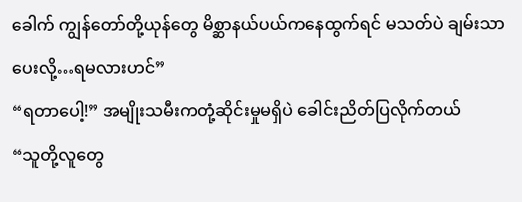ခေါက် ကျွန်တော်တို့ယုန်တွေ မိစ္ဆာနယ်ပယ်ကနေထွက်ရင် မသတ်ပဲ ချမ်းသာပေးလို့…ရမလားဟင်”
“ရတာပေါ့!” အမျိုးသမီးကတုံ့ဆိုင်းမှုမရှိပဲ ခေါင်းညိတ်ပြလိုက်တယ်
“သူတို့လူတွေ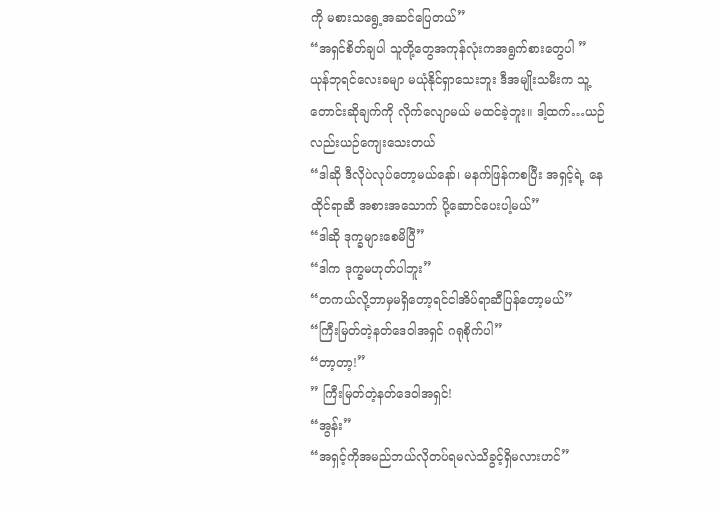ကို မစားသရွေ့အဆင်ပြေတယ်”
“အရှင်စိတ်ချပါ သူတို့တွေအကုန်လုံးကအရွက်စားတွေပါ ” ယုန်ဘုရင်လေးခမျာ မယုံနိုင်ရှာသေးဘူး ဒီအမျိုးသမီးက သူ့တောင်းဆိုချက်ကို လိုက်လျောမယ် မထင်ခဲ့ဘူး။ ဒါ့ထက်…ယဉ်လည်းယဉ်ကျေးသေးတယ်
“ဒါဆို ဒီလိုပဲလုပ်တော့မယ်နော်၊ မနက်ဖြန်ကစပြီး အရှင့်ရဲ့ နေထိုင်ရာဆီ အစားအသောက် ပို့ဆောင်ပေးပါ့မယ်”
“ဒါဆို ဒုက္ခများစေမိပြီ”
“ဒါက ဒုက္ခမဟုတ်ပါဘူး”
“တကယ်လို့ဘာမှမရှိတော့ရင်ငါအိပ်ရာဆီပြန်တော့မယ်”
“ကြီးမြတ်တဲ့နတ်ဒေဝါအရှင် ဂရုစိုက်ပါ”
“တာ့တာ့!”
” ကြီးမြတ်တဲ့နတ်ဒေဝါအရှင်!
“အွန်း”
“အရှင့်ကိုအမည်ဘယ်လိုတပ်ရမလဲသိခွင့်ရှိမလားဟင်”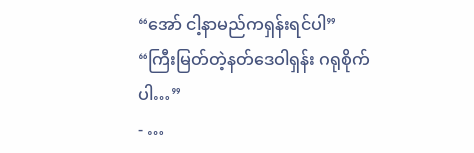“အော် ငါ့နာမည်ကရှန်းရင်ပါ”
“ကြီးမြတ်တဲ့နတ်ဒေဝါရှန်း ဂရုစိုက်ပါ…”
- …